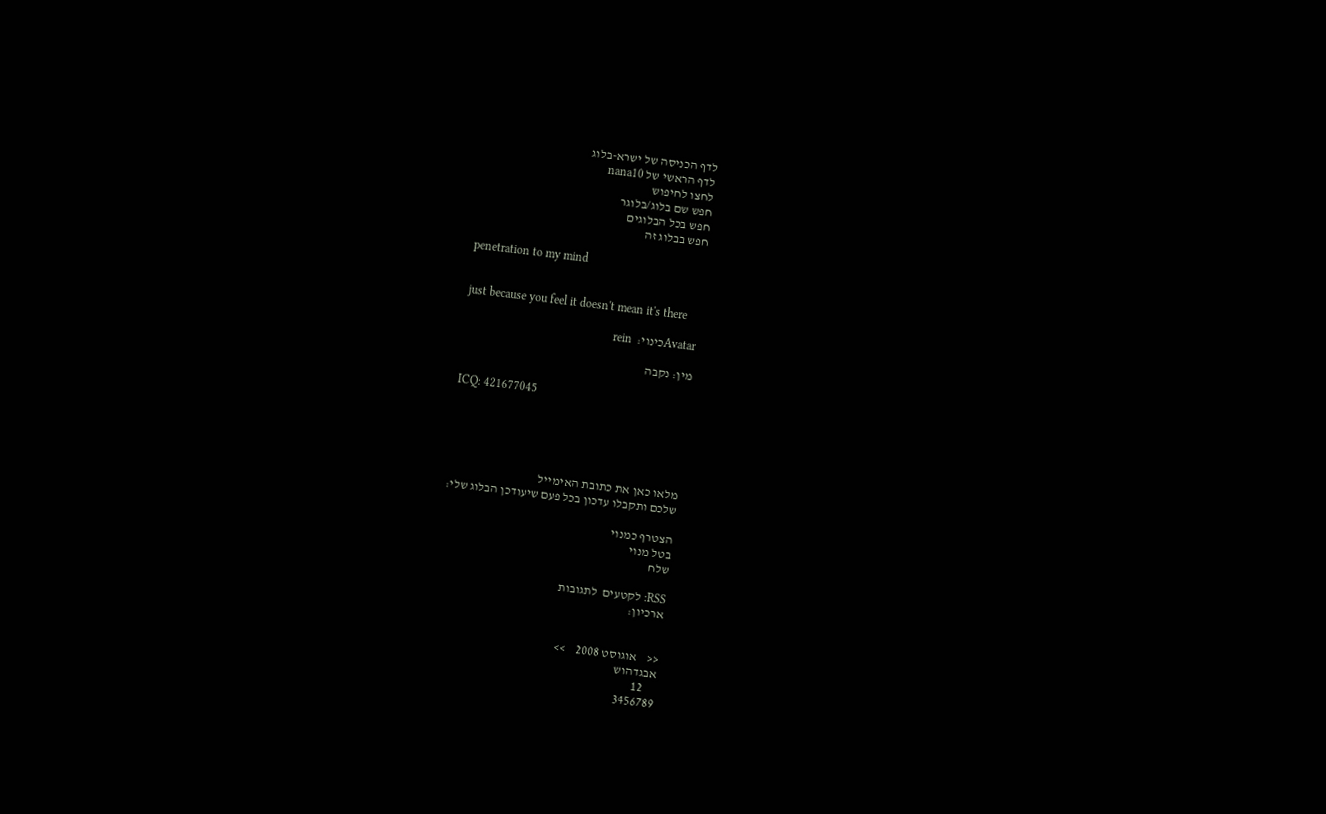לדף הכניסה של ישרא-בלוג
לדף הראשי של nana10
לחצו לחיפוש
חפש שם בלוג/בלוגר
חפש בכל הבלוגים
חפש בבלוג זה

penetration to my mind


just because you feel it doesn't mean it's there

Avatarכינוי:  rein

מין: נקבה

ICQ: 421677045





מלאו כאן את כתובת האימייל
שלכם ותקבלו עדכון בכל פעם שיעודכן הבלוג שלי:

הצטרף כמנוי
בטל מנוי
שלח

RSS: לקטעים  לתגובות
ארכיון:


<<    אוגוסט 2008    >>
אבגדהוש
     12
3456789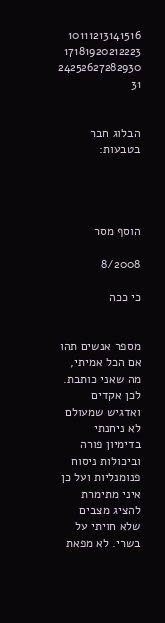10111213141516
17181920212223
24252627282930
31


הבלוג חבר בטבעות:




הוסף מסר

8/2008

כי ככה


מספר אנשים תהו אם הכל אמיתי, מה שאני כותבת. לכן אקדים ואדגיש שמעולם לא ניחנתי בדימיון פורה וביכולות ניסוח פנומנליות ועל כן איני מתימרת להציג מצבים שלא חויתי על בשרי. לא מפאת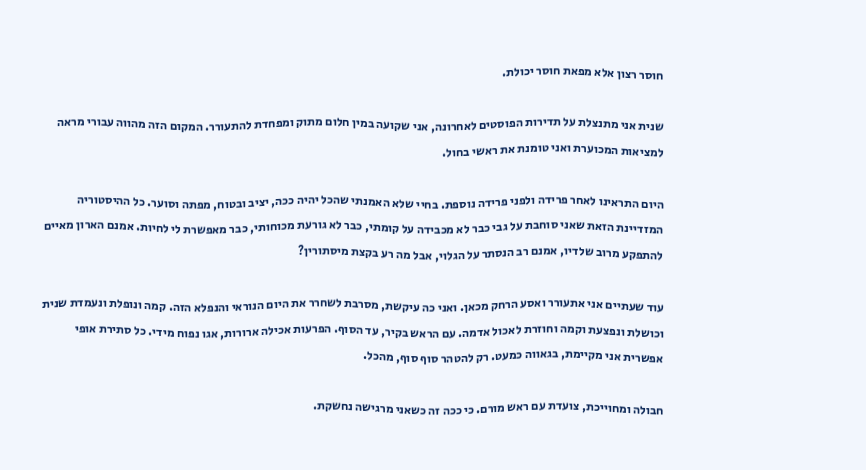חוסר רצון אלא מפאת חוסר יכולת.

שנית אני מתנצלת על תדירות הפוסטים לאחרונה, אני שקועה במין חלום מתוק ומפחדת להתעורר. המקום הזה מהווה עבורי מראה למציאות המכוערת ואני טומנת את ראשי בחול.

היום התראינו לאחר פרידה ולפני פרידה נוספת. בחיי שלא האמנתי שהכל יהיה ככה, יציב ובטוח, מפתה וסוער. כל ההיסטוריה המזדיינת הזאת שאני סוחבת על גבי כבר לא מכבידה על קומתי, כבר לא גורעת מכוחותי, כבר מאפשרת לי לחיות. אמנם הארון מאיים להתפקע מרוב שלדיו, אמנם רב הנסתר על הגלוי, אבל מה רע בקצת מיסתורין?

עוד שעתיים אני אתעורר ואסע הרחק מכאן. ואני כה עיקשת, מסרבת לשחרר את היום הנוראי והנפלא הזה. קמה ונופלת ונעמדת שנית וכושלת ונפצעת וקמה וחוזרת לאכול אדמה. עם הראש בקיר, עד הסוף. הפרעות אכילה ארורות, אגו נפוח מידי. כל סתירת אופי אפשרית אני מקיימת, בגאווה כמעט. רק להטהר סוף סוף, מהכל.

חבולה ומחוייכת, צועדת עם ראש מורם. כי ככה זה כשאני מרגישה נחשקת.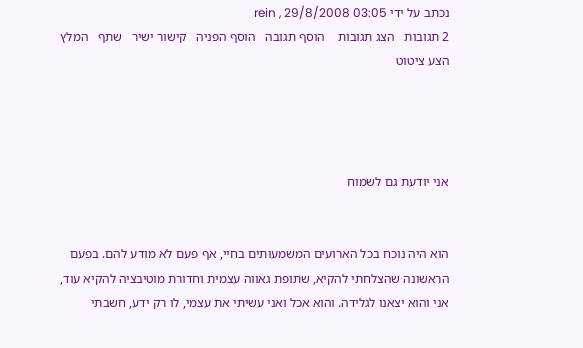נכתב על ידי rein , 29/8/2008 03:05
2 תגובות   הצג תגובות    הוסף תגובה   הוסף הפניה   קישור ישיר   שתף   המלץ   הצע ציטוט




אני יודעת גם לשמוח


הוא היה נוכח בכל הארועים המשמעותים בחיי, אף פעם לא מודע להם. בפעם הראשונה שהצלחתי להקיא, שתופת גאווה עצמית וחדורת מוטיבציה להקיא עוד, אני והוא יצאנו לגלידה. והוא אכל ואני עשיתי את עצמי, לו רק ידע, חשבתי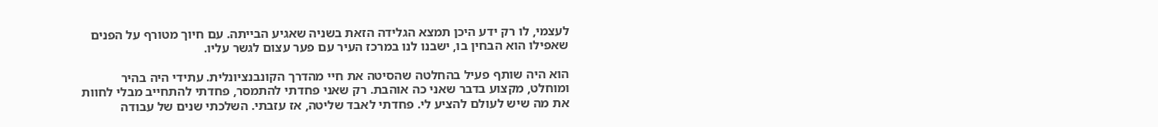לעצמי, לו רק ידע היכן תמצא הגלידה הזאת בשניה שאגיע הבייתה. עם חיוך מטורף על הפנים שאפילו הוא הבחין בו, ישבנו לנו במרכז העיר עם פער עצום לגשר עליו.

הוא היה שותף פעיל בהחלטה שהסיטה את חיי מהדרך הקונבנציונלית. עתידי היה בהיר ומוחלט, מקצוע בדבר שאני כה אוהבת. רק שאני פחדתי להתמסר, פחדתי להתחייב מבלי לחוות את מה שיש לעולם להציע לי. פחדתי לאבד שליטה, אז עזבתי. השלכתי שנים של עבודה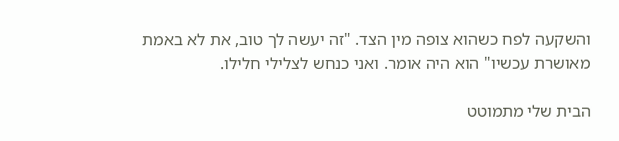והשקעה לפח כשהוא צופה מין הצד. "זה יעשה לך טוב, את לא באמת מאושרת עכשיו" הוא היה אומר. ואני כנחש לצלילי חלילו.

הבית שלי מתמוטט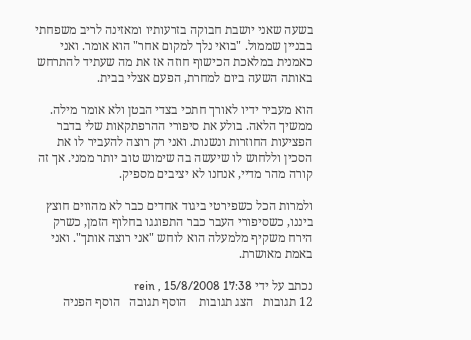בשעה שאני יושבת חבוקה בזרעותיו ומאזינה לריב משפחתי בבניין שממול. "בואי נלך למקום אחר" הוא אומר. ואני כאמנית במלאכת הכישוף חוזה אז את מה שעתיד להתרחש באותה השעה ביום למחרת, הפעם אצלי בבית.

הוא מעביר ידיו לאורך חתכי בצדי הבטן ולא אומר מילה. ממשיך הלאה. בולע את סיפורי ההרפתקאות שלי בדבר הפציעות החוזרות ונשנות. ואני רק רוצה להעביר לו את הסכין וללחוש לו שיעשה בה שימוש טוב יותר ממני. אך זה קורה מהר מדיי, אנחנו לא יציבים מספיק.

ולמרות הכל כשפירטי ביגוד אחדים כבר לא מהווים חוצץ ביננו, כשסיפורי העבר כבר התפוגגו בחלוף הזמן, כשרק הירח משקיף מלמעלה הוא לוחש "אני רוצה אותך". ואני באמת מאושרת.

נכתב על ידי rein , 15/8/2008 17:38
12 תגובות   הצג תגובות    הוסף תגובה   הוסף הפניה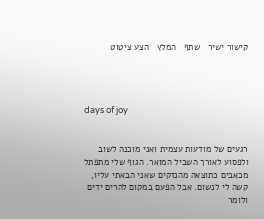קישור ישיר   שתף   המלץ   הצע ציטוט




days of joy


רגעים של מודעות עצמית ואני מוכנה לשוב ולפסוע לאורך השביל המואר. הגוף שלי מתפתל מכאבים כתוצאה מהנזקים שאני הבאתי עליו, קשה לי לנשום. אבל הפעם במקום להרים ידים ולומר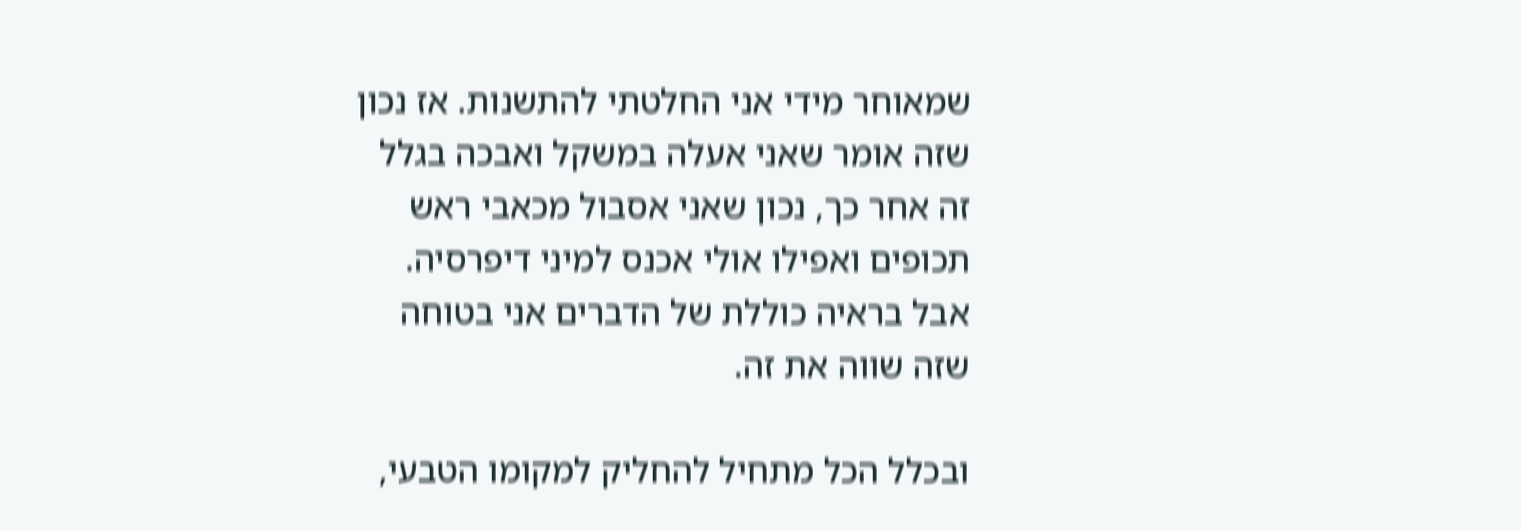שמאוחר מידי אני החלטתי להתשנות. אז נכון שזה אומר שאני אעלה במשקל ואבכה בגלל זה אחר כך, נכון שאני אסבול מכאבי ראש תכופים ואפילו אולי אכנס למיני דיפרסיה. אבל בראיה כוללת של הדברים אני בטוחה שזה שווה את זה.

ובכלל הכל מתחיל להחליק למקומו הטבעי,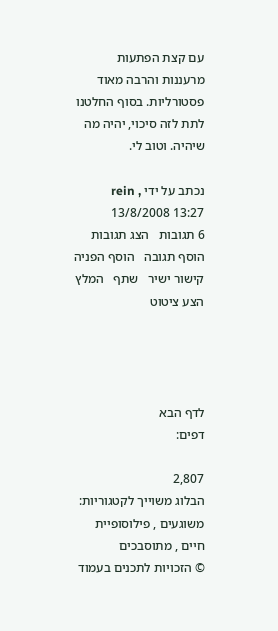עם קצת הפתעות מרעננות והרבה מאוד פסטורליות. בסוף החלטנו לתת לזה סיכוי, יהיה מה שיהיה. וטוב לי.

נכתב על ידי rein , 13/8/2008 13:27
6 תגובות   הצג תגובות    הוסף תגובה   הוסף הפניה   קישור ישיר   שתף   המלץ   הצע ציטוט




לדף הבא
דפים:

2,807
הבלוג משוייך לקטגוריות: משוגעים , פילוסופיית חיים , מתוסבכים
© הזכויות לתכנים בעמוד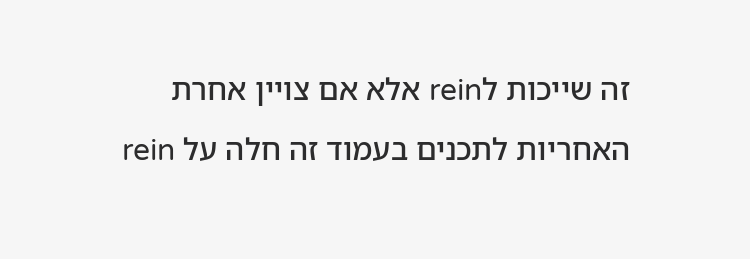זה שייכות לrein אלא אם צויין אחרת
האחריות לתכנים בעמוד זה חלה על rein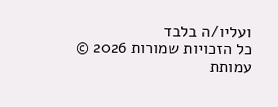ועליו/ה בלבד
כל הזכויות שמורות 2026 © עמותת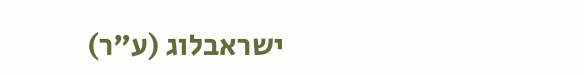ישראבלוג (ע"ר)